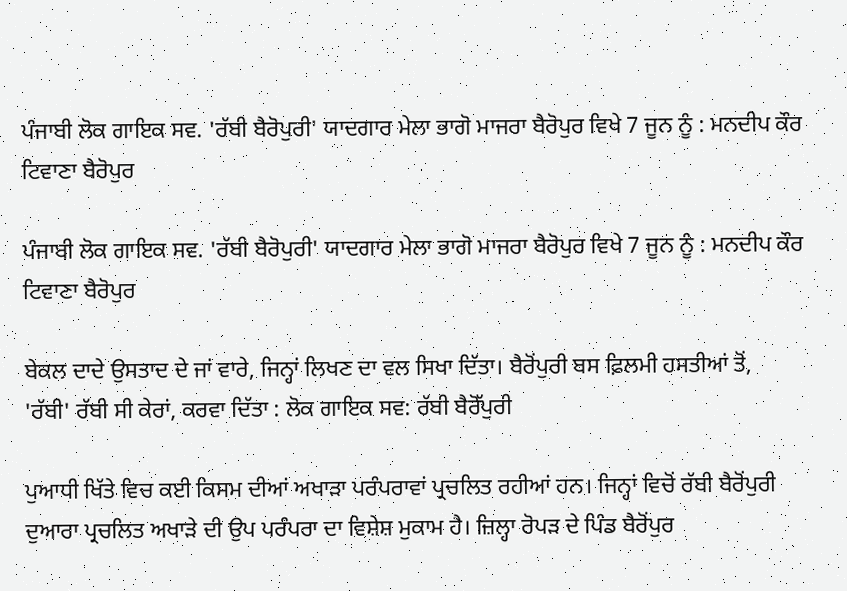ਪੰਜਾਬੀ ਲੋਕ ਗਾਇਕ ਸਵ. 'ਰੱਬੀ ਬੈਰੋਪੁਰੀ' ਯਾਦਗਾਰ ਮੇਲਾ ਭਾਗੋ ਮਾਜਰਾ ਬੈਰੋਪੁਰ ਵਿਖੇ 7 ਜੂਨ ਨੂੰ : ਮਨਦੀਪ ਕੌਰ ਟਿਵਾਣਾ ਬੈਰੋਪੁਰ

ਪੰਜਾਬੀ ਲੋਕ ਗਾਇਕ ਸਵ. 'ਰੱਬੀ ਬੈਰੋਪੁਰੀ' ਯਾਦਗਾਰ ਮੇਲਾ ਭਾਗੋ ਮਾਜਰਾ ਬੈਰੋਪੁਰ ਵਿਖੇ 7 ਜੂਨ ਨੂੰ : ਮਨਦੀਪ ਕੌਰ ਟਿਵਾਣਾ ਬੈਰੋਪੁਰ

ਬੇਕਲ ਦਾਦੇ ਉਸਤਾਦ ਦੇ ਜਾਂ ਵਾਰੇ, ਜਿਨ੍ਹਾਂ ਲਿਖਣ ਦਾ ਵਲ ਸਿਖਾ ਦਿੱਤਾ। ਬੈਰੋਂਪੁਰੀ ਬਸ ਫ਼ਿਲਮੀ ਹਸਤੀਆਂ ਤੋਂ,
'ਰੱਬੀ' ਰੱਬੀ ਸੀ ਕੇਰਾਂ, ਕਰਵਾ ਦਿੱਤਾ : ਲੋਕ ਗਾਇਕ ਸਵ: ਰੱਬੀ ਬੈਰੋੱਪੁਰੀ

ਪੁਆਧੀ ਖਿੱਤੇ ਵਿਚ ਕਈ ਕਿਸਮ ਦੀਆਂ ਅਖਾੜਾ ਪਰੰਪਰਾਵਾਂ ਪ੍ਰਚਲਿਤ ਰਹੀਆਂ ਹਨ। ਜਿਨ੍ਹਾਂ ਵਿਚੋਂ ਰੱਬੀ ਬੈਰੋਂਪੁਰੀ ਦੁਆਰਾ ਪ੍ਰਚਲਿਤ ਅਖਾੜੇ ਦੀ ਉਪ ਪਰੰਪਰਾ ਦਾ ਵਿਸ਼ੇਸ਼ ਮੁਕਾਮ ਹੈ। ਜ਼ਿਲ੍ਹਾ ਰੋਪੜ ਦੇ ਪਿੰਡ ਬੈਰੋਂਪੁਰ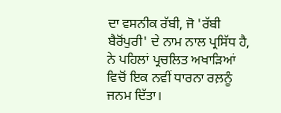ਦਾ ਵਸਨੀਕ ਰੱਬੀ, ਜੋ 'ਰੱਬੀ ਬੈਰੋਂਪੁਰੀ' ਦੇ ਨਾਮ ਨਾਲ ਪ੍ਰਸਿੱਧ ਹੈ, ਨੇ ਪਹਿਲਾਂ ਪ੍ਰਚਲਿਤ ਅਖਾੜਿਆਂ ਵਿਚੋਂ ਇਕ ਨਵੀਂ ਧਾਰਨਾ ਰਲ਼ਨੂੰ ਜਨਮ ਦਿੱਤਾ।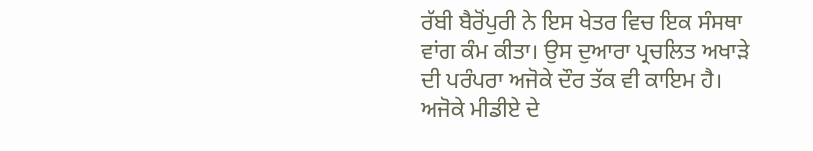ਰੱਬੀ ਬੈਰੋਂਪੁਰੀ ਨੇ ਇਸ ਖੇਤਰ ਵਿਚ ਇਕ ਸੰਸਥਾ ਵਾਂਗ ਕੰਮ ਕੀਤਾ। ਉਸ ਦੁਆਰਾ ਪ੍ਰਚਲਿਤ ਅਖਾੜੇ ਦੀ ਪਰੰਪਰਾ ਅਜੋਕੇ ਦੌਰ ਤੱਕ ਵੀ ਕਾਇਮ ਹੈ। ਅਜੋਕੇ ਮੀਡੀਏ ਦੇ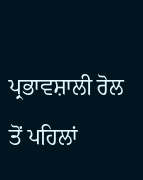ਪ੍ਰਭਾਵਸ਼ਾਲੀ ਰੋਲ ਤੋਂ ਪਹਿਲਾਂ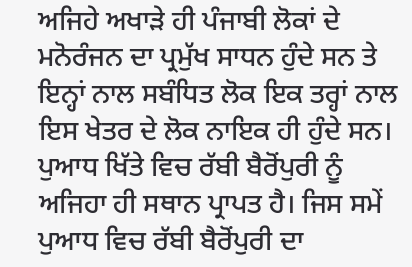ਅਜਿਹੇ ਅਖਾੜੇ ਹੀ ਪੰਜਾਬੀ ਲੋਕਾਂ ਦੇ ਮਨੋਰੰਜਨ ਦਾ ਪ੍ਰਮੁੱਖ ਸਾਧਨ ਹੁੰਦੇ ਸਨ ਤੇ ਇਨ੍ਹਾਂ ਨਾਲ ਸਬੰਧਿਤ ਲੋਕ ਇਕ ਤਰ੍ਹਾਂ ਨਾਲ ਇਸ ਖੇਤਰ ਦੇ ਲੋਕ ਨਾਇਕ ਹੀ ਹੁੰਦੇ ਸਨ। ਪੁਆਧ ਖਿੱਤੇ ਵਿਚ ਰੱਬੀ ਬੈਰੋਂਪੁਰੀ ਨੂੰ ਅਜਿਹਾ ਹੀ ਸਥਾਨ ਪ੍ਰਾਪਤ ਹੈ। ਜਿਸ ਸਮੇਂ ਪੁਆਧ ਵਿਚ ਰੱਬੀ ਬੈਰੋਂਪੁਰੀ ਦਾ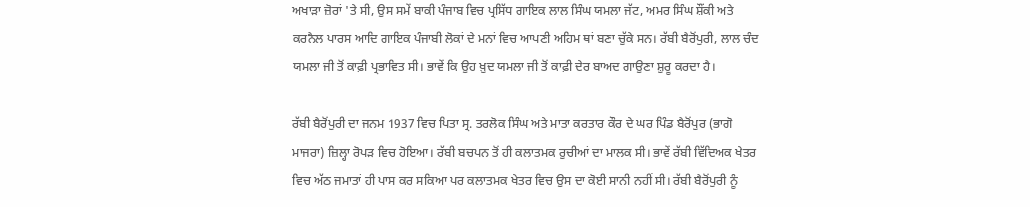ਅਖਾੜਾ ਜ਼ੋਰਾਂ 'ਤੇ ਸੀ, ਉਸ ਸਮੇਂ ਬਾਕੀ ਪੰਜਾਬ ਵਿਚ ਪ੍ਰਸਿੱਧ ਗਾਇਕ ਲਾਲ ਸਿੰਘ ਯਮਲਾ ਜੱਟ, ਅਮਰ ਸਿੰਘ ਸ਼ੌਂਕੀ ਅਤੇ ਕਰਨੈਲ ਪਾਰਸ ਆਦਿ ਗਾਇਕ ਪੰਜਾਬੀ ਲੋਕਾਂ ਦੇ ਮਨਾਂ ਵਿਚ ਆਪਣੀ ਅਹਿਮ ਥਾਂ ਬਣਾ ਚੁੱਕੇ ਸਨ। ਰੱਬੀ ਬੈਰੋਂਪੁਰੀ, ਲਾਲ ਚੰਦ ਯਮਲਾ ਜੀ ਤੋਂ ਕਾਫ਼ੀ ਪ੍ਰਭਾਵਿਤ ਸੀ। ਭਾਵੇਂ ਕਿ ਉਹ ਖ਼ੁਦ ਯਮਲਾ ਜੀ ਤੋਂ ਕਾਫ਼ੀ ਦੇਰ ਬਾਅਦ ਗਾਉਣਾ ਸ਼ੁਰੂ ਕਰਦਾ ਹੈ।

ਰੱਬੀ ਬੈਰੋਂਪੁਰੀ ਦਾ ਜਨਮ 1937 ਵਿਚ ਪਿਤਾ ਸ੍ਰ. ਤਰਲੋਕ ਸਿੰਘ ਅਤੇ ਮਾਤਾ ਕਰਤਾਰ ਕੌਰ ਦੇ ਘਰ ਪਿੰਡ ਬੈਰੋਂਪੁਰ (ਭਾਗੋ ਮਾਜਰਾ) ਜ਼ਿਲ੍ਹਾ ਰੋਪੜ ਵਿਚ ਹੋਇਆ। ਰੱਬੀ ਬਚਪਨ ਤੋਂ ਹੀ ਕਲਾਤਮਕ ਰੁਚੀਆਂ ਦਾ ਮਾਲਕ ਸੀ। ਭਾਵੇਂ ਰੱਬੀ ਵਿੱਦਿਅਕ ਖੇਤਰ ਵਿਚ ਅੱਠ ਜਮਾਤਾਂ ਹੀ ਪਾਸ ਕਰ ਸਕਿਆ ਪਰ ਕਲਾਤਮਕ ਖੇਤਰ ਵਿਚ ਉਸ ਦਾ ਕੋਈ ਸਾਨੀ ਨਹੀਂ ਸੀ। ਰੱਬੀ ਬੈਰੋਂਪੁਰੀ ਨੂੰ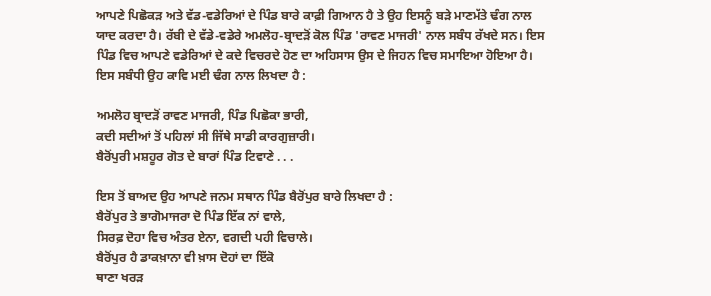ਆਪਣੇ ਪਿਛੋਕੜ ਅਤੇ ਵੱਡ-ਵਡੇਰਿਆਂ ਦੇ ਪਿੰਡ ਬਾਰੇ ਕਾਫ਼ੀ ਗਿਆਨ ਹੈ ਤੇ ਉਹ ਇਸਨੂੰ ਬੜੇ ਮਾਣਮੱਤੇ ਢੰਗ ਨਾਲ ਯਾਦ ਕਰਦਾ ਹੈ। ਰੱਬੀ ਦੇ ਵੱਡੇ-ਵਡੇਰੇ ਅਮਲੋਹ-ਬ੍ਰਾਦੜੋਂ ਕੋਲ ਪਿੰਡ 'ਰਾਵਣ ਮਾਜਰੀ' ਨਾਲ ਸਬੰਧ ਰੱਖਦੇ ਸਨ। ਇਸ ਪਿੰਡ ਵਿਚ ਆਪਣੇ ਵਡੇਰਿਆਂ ਦੇ ਕਦੇ ਵਿਚਰਦੇ ਹੋਣ ਦਾ ਅਹਿਸਾਸ ਉਸ ਦੇ ਜਿਹਨ ਵਿਚ ਸਮਾਇਆ ਹੋਇਆ ਹੈ। ਇਸ ਸਬੰਧੀ ਉਹ ਕਾਵਿ ਮਈ ਢੰਗ ਨਾਲ ਲਿਖਦਾ ਹੈ :

ਅਮਲੋਹ ਬ੍ਰਾਦੜੋਂ ਰਾਵਣ ਮਾਜਰੀ, ਪਿੰਡ ਪਿਛੋਕਾ ਭਾਰੀ,
ਕਦੀ ਸਦੀਆਂ ਤੋਂ ਪਹਿਲਾਂ ਸੀ ਜਿੱਥੇ ਸਾਡੀ ਕਾਰਗੁਜ਼ਾਰੀ।
ਬੈਰੋਂਪੁਰੀ ਮਸ਼ਹੂਰ ਗੋਤ ਦੇ ਬਾਰਾਂ ਪਿੰਡ ਟਿਵਾਣੇ . . .

ਇਸ ਤੋਂ ਬਾਅਦ ਉਹ ਆਪਣੇ ਜਨਮ ਸਥਾਨ ਪਿੰਡ ਬੈਰੋਂਪੁਰ ਬਾਰੇ ਲਿਖਦਾ ਹੈ :
ਬੈਰੋਂਪੁਰ ਤੇ ਭਾਗੋਮਾਜਰਾ ਦੋ ਪਿੰਡ ਇੱਕ ਨਾਂ ਵਾਲੇ,
ਸਿਰਫ਼ ਦੋਹਾ ਵਿਚ ਅੰਤਰ ਏਨਾ, ਵਗਦੀ ਪਹੀ ਵਿਚਾਲੇ।
ਬੈਰੋਂਪੁਰ ਹੈ ਡਾਕਖ਼ਾਨਾ ਵੀ ਖ਼ਾਸ ਦੋਹਾਂ ਦਾ ਇੱਕੋ
ਥਾਣਾ ਖਰੜ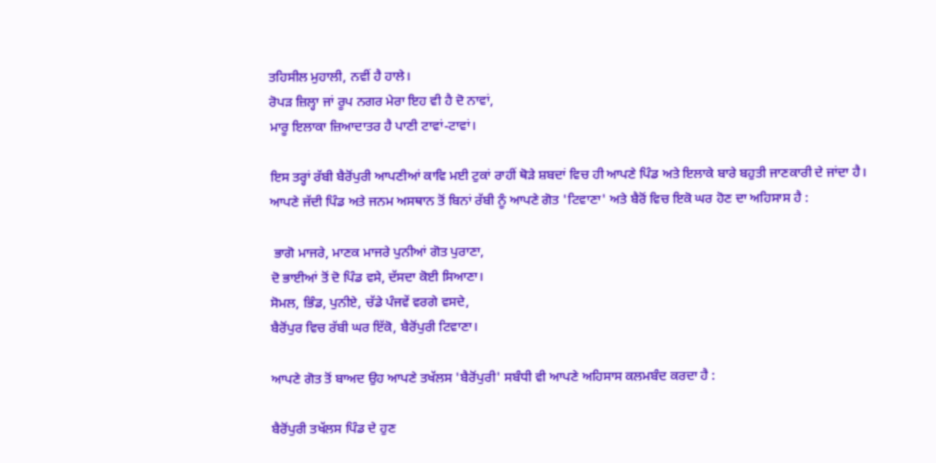ਤਹਿਸੀਲ ਮੁਹਾਲੀ, ਨਵੀਂ ਹੈ ਹਾਲੇ।
ਰੋਪੜ ਜ਼ਿਲ੍ਹਾ ਜਾਂ ਰੂਪ ਨਗਰ ਮੇਰਾ ਇਹ ਵੀ ਹੈ ਦੋ ਨਾਵਾਂ,
ਮਾਰੂ ਇਲਾਕਾ ਜ਼ਿਆਦਾਤਰ ਹੈ ਪਾਣੀ ਟਾਵਾਂ-ਟਾਵਾਂ।

ਇਸ ਤਰ੍ਹਾਂ ਰੱਬੀ ਬੈਰੋਂਪੁਰੀ ਆਪਣੀਆਂ ਕਾਵਿ ਮਈ ਟੁਕਾਂ ਰਾਹੀਂ ਥੋੜੇ ਸ਼ਬਦਾਂ ਵਿਚ ਹੀ ਆਪਣੇ ਪਿੰਡ ਅਤੇ ਇਲਾਕੇ ਬਾਰੇ ਬਹੁਤੀ ਜਾਣਕਾਰੀ ਦੇ ਜਾਂਦਾ ਹੈ। ਆਪਣੇ ਜੱਦੀ ਪਿੰਡ ਅਤੇ ਜਨਮ ਅਸਥਾਨ ਤੋਂ ਬਿਨਾਂ ਰੱਬੀ ਨੂੰ ਆਪਣੇ ਗੋਤ 'ਟਿਵਾਣਾ' ਅਤੇ ਬੈਰੋਂ ਵਿਚ ਇਕੋ ਘਰ ਹੋਣ ਦਾ ਅਹਿਸਾਸ ਹੈ :

 ਭਾਗੋ ਮਾਜਰੇ, ਮਾਣਕ ਮਾਜਰੇ ਪੁਨੀਆਂ ਗੋਤ ਪੁਰਾਣਾ,
ਦੋ ਭਾਈਆਂ ਤੋਂ ਦੋ ਪਿੰਡ ਵਸੇ, ਦੱਸਦਾ ਕੋਈ ਸਿਆਣਾ।
ਸੋਮਲ, ਭਿੰਡ, ਪੁਨੀਏ, ਚੱਡੇ ਪੰਜਵੇਂ ਵਰਗੇ ਵਸਦੇ,
ਬੈਰੋਂਪੁਰ ਵਿਚ ਰੱਬੀ ਘਰ ਇੱਕੋ, ਬੈਰੋਂਪੁਰੀ ਟਿਵਾਣਾ।

ਆਪਣੇ ਗੋਤ ਤੋਂ ਬਾਅਦ ਉਹ ਆਪਣੇ ਤਖੱਲਸ 'ਬੈਰੋਂਪੁਰੀ' ਸਬੰਧੀ ਵੀ ਆਪਣੇ ਅਹਿਸਾਸ ਕਲਮਬੰਦ ਕਰਦਾ ਹੈ :

ਬੈਰੋਂਪੁਰੀ ਤਖੱਲਸ ਪਿੰਡ ਦੇ ਹੁਣ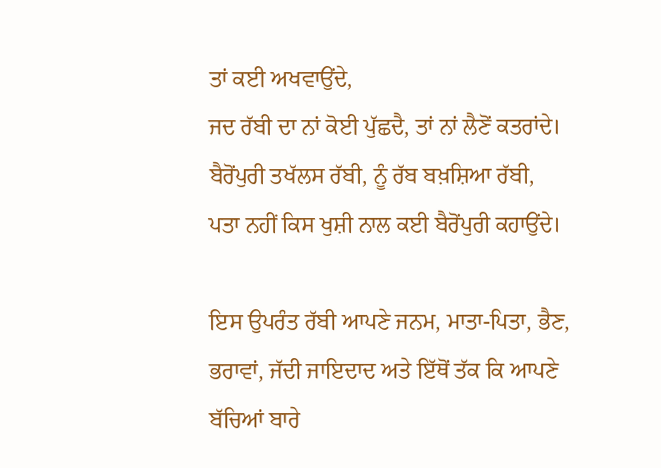ਤਾਂ ਕਈ ਅਖਵਾਉਂਦੇ,
ਜਦ ਰੱਬੀ ਦਾ ਨਾਂ ਕੋਈ ਪੁੱਛਦੈ, ਤਾਂ ਨਾਂ ਲੈਣੋਂ ਕਤਰਾਂਦੇ।
ਬੈਰੋਂਪੁਰੀ ਤਖੱਲਸ ਰੱਬੀ, ਨੂੰ ਰੱਬ ਬਖ਼ਸ਼ਿਆ ਰੱਬੀ,
ਪਤਾ ਨਹੀਂ ਕਿਸ ਖੁਸ਼ੀ ਨਾਲ ਕਈ ਬੈਰੋਂਪੁਰੀ ਕਹਾਉਂਦੇ।

ਇਸ ਉਪਰੰਤ ਰੱਬੀ ਆਪਣੇ ਜਨਮ, ਮਾਤਾ-ਪਿਤਾ, ਭੈਣ, ਭਰਾਵਾਂ, ਜੱਦੀ ਜਾਇਦਾਦ ਅਤੇ ਇੱਥੋਂ ਤੱਕ ਕਿ ਆਪਣੇ ਬੱਚਿਆਂ ਬਾਰੇ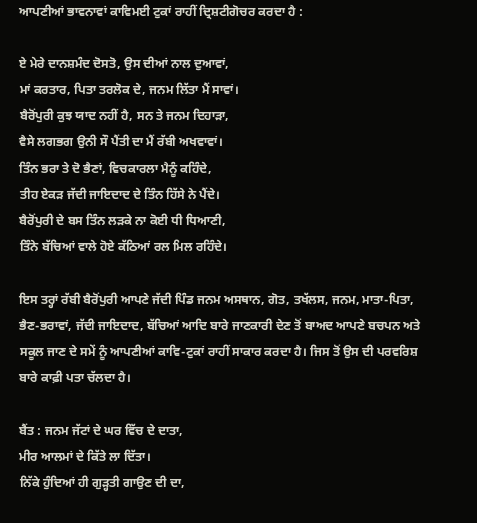ਆਪਣੀਆਂ ਭਾਵਨਾਵਾਂ ਕਾਵਿਮਈ ਟੁਕਾਂ ਰਾਹੀਂ ਦ੍ਰਿਸ਼ਟੀਗੋਚਰ ਕਰਦਾ ਹੈ :

ਏ ਮੇਰੇ ਦਾਨਸ਼ਮੰਦ ਦੋਸਤੋ, ਉਸ ਦੀਆਂ ਨਾਲ ਦੁਆਵਾਂ,
ਮਾਂ ਕਰਤਾਰ, ਪਿਤਾ ਤਰਲੋਕ ਦੇ, ਜਨਮ ਲਿੱਤਾ ਮੈਂ ਸਾਵਾਂ।
ਬੈਰੋਂਪੁਰੀ ਕੁਝ ਯਾਦ ਨਹੀਂ ਹੈ, ਸਨ ਤੇ ਜਨਮ ਦਿਹਾੜਾ,
ਵੈਸੇ ਲਗਭਗ ਉਨੀ ਸੌ ਪੈਂਤੀ ਦਾ ਮੈਂ ਰੱਬੀ ਅਖਵਾਵਾਂ।
ਤਿੰਨ ਭਰਾ ਤੇ ਦੋ ਭੈਣਾਂ, ਵਿਚਕਾਰਲਾ ਮੈਨੂੰ ਕਹਿੰਦੇ,
ਤੀਹ ਏਕੜ ਜੱਦੀ ਜਾਇਦਾਦ ਦੇ ਤਿੰਨ ਹਿੱਸੇ ਨੇ ਪੈਂਦੇ।
ਬੈਰੋਂਪੁਰੀ ਦੇ ਬਸ ਤਿੰਨ ਲੜਕੇ ਨਾ ਕੋਈ ਧੀ ਧਿਆਣੀ,
ਤਿੰਨੇ ਬੱਚਿਆਂ ਵਾਲੇ ਹੋਏ ਕੱਠਿਆਂ ਰਲ ਮਿਲ ਰਹਿੰਦੇ।

ਇਸ ਤਰ੍ਹਾਂ ਰੱਬੀ ਬੈਰੋਂਪੁਰੀ ਆਪਣੇ ਜੱਦੀ ਪਿੰਡ ਜਨਮ ਅਸਥਾਨ, ਗੋਤ, ਤਖੱਲਸ, ਜਨਮ, ਮਾਤਾ-ਪਿਤਾ, ਭੈਣ-ਭਰਾਵਾਂ, ਜੱਦੀ ਜਾਇਦਾਦ, ਬੱਚਿਆਂ ਆਦਿ ਬਾਰੇ ਜਾਣਕਾਰੀ ਦੇਣ ਤੋਂ ਬਾਅਦ ਆਪਣੇ ਬਚਪਨ ਅਤੇ ਸਕੂਲ ਜਾਣ ਦੇ ਸਮੇਂ ਨੂੰ ਆਪਣੀਆਂ ਕਾਵਿ-ਟੁਕਾਂ ਰਾਹੀਂ ਸਾਕਾਰ ਕਰਦਾ ਹੈ। ਜਿਸ ਤੋਂ ਉਸ ਦੀ ਪਰਵਰਿਸ਼ ਬਾਰੇ ਕਾਫ਼ੀ ਪਤਾ ਚੱਲਦਾ ਹੈ।

ਬੈਂਤ : ਜਨਮ ਜੱਟਾਂ ਦੇ ਘਰ ਵਿੱਚ ਦੇ ਦਾਤਾ,
ਮੀਰ ਆਲਮਾਂ ਦੇ ਕਿੱਤੇ ਲਾ ਦਿੱਤਾ।
ਨਿੱਕੇ ਹੁੰਦਿਆਂ ਹੀ ਗੁੜ੍ਹਤੀ ਗਾਉਣ ਦੀ ਦਾ,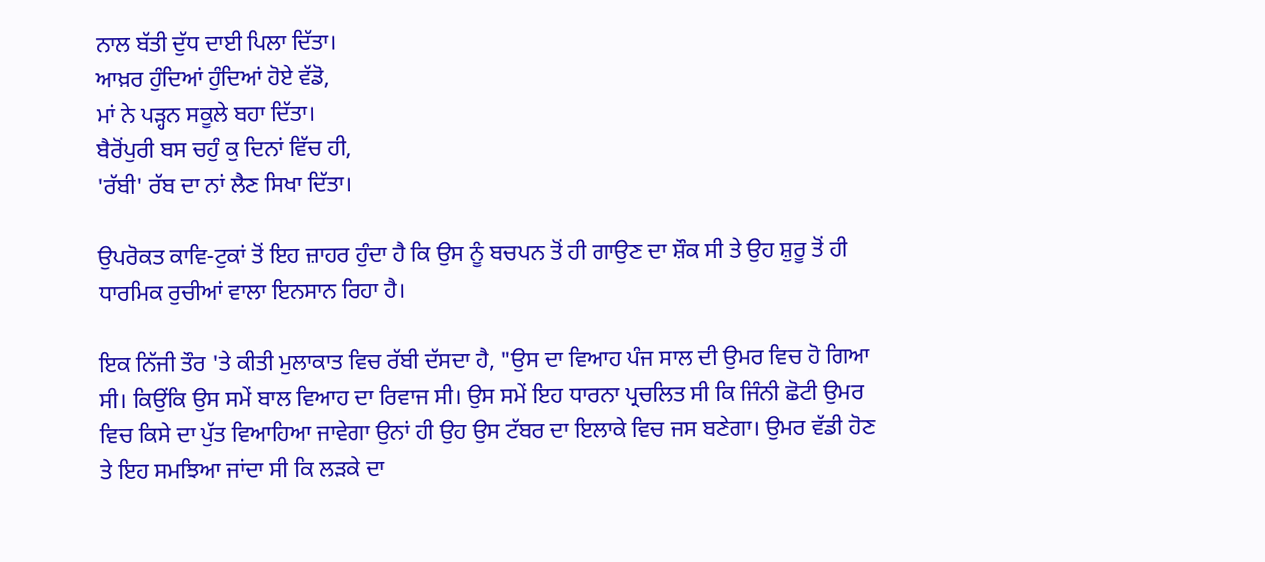ਨਾਲ ਬੱਤੀ ਦੁੱਧ ਦਾਈ ਪਿਲਾ ਦਿੱਤਾ।
ਆਖ਼ਰ ਹੁੰਦਿਆਂ ਹੁੰਦਿਆਂ ਹੋਏ ਵੱਡੋ,
ਮਾਂ ਨੇ ਪੜ੍ਹਨ ਸਕੂਲੇ ਬਹਾ ਦਿੱਤਾ।
ਬੈਰੋਂਪੁਰੀ ਬਸ ਚਹੁੰ ਕੁ ਦਿਨਾਂ ਵਿੱਚ ਹੀ,
'ਰੱਬੀ' ਰੱਬ ਦਾ ਨਾਂ ਲੈਣ ਸਿਖਾ ਦਿੱਤਾ।

ਉਪਰੋਕਤ ਕਾਵਿ-ਟੁਕਾਂ ਤੋਂ ਇਹ ਜ਼ਾਹਰ ਹੁੰਦਾ ਹੈ ਕਿ ਉਸ ਨੂੰ ਬਚਪਨ ਤੋਂ ਹੀ ਗਾਉਣ ਦਾ ਸ਼ੌਕ ਸੀ ਤੇ ਉਹ ਸ਼ੁਰੂ ਤੋਂ ਹੀ ਧਾਰਮਿਕ ਰੁਚੀਆਂ ਵਾਲਾ ਇਨਸਾਨ ਰਿਹਾ ਹੈ।

ਇਕ ਨਿੱਜੀ ਤੌਰ 'ਤੇ ਕੀਤੀ ਮੁਲਾਕਾਤ ਵਿਚ ਰੱਬੀ ਦੱਸਦਾ ਹੈ, "ਉਸ ਦਾ ਵਿਆਹ ਪੰਜ ਸਾਲ ਦੀ ਉਮਰ ਵਿਚ ਹੋ ਗਿਆ ਸੀ। ਕਿਉਂਕਿ ਉਸ ਸਮੇਂ ਬਾਲ ਵਿਆਹ ਦਾ ਰਿਵਾਜ ਸੀ। ਉਸ ਸਮੇਂ ਇਹ ਧਾਰਨਾ ਪ੍ਰਚਲਿਤ ਸੀ ਕਿ ਜਿੰਨੀ ਛੋਟੀ ਉਮਰ ਵਿਚ ਕਿਸੇ ਦਾ ਪੁੱਤ ਵਿਆਹਿਆ ਜਾਵੇਗਾ ਉਨਾਂ ਹੀ ਉਹ ਉਸ ਟੱਬਰ ਦਾ ਇਲਾਕੇ ਵਿਚ ਜਸ ਬਣੇਗਾ। ਉਮਰ ਵੱਡੀ ਹੋਣ ਤੇ ਇਹ ਸਮਝਿਆ ਜਾਂਦਾ ਸੀ ਕਿ ਲੜਕੇ ਦਾ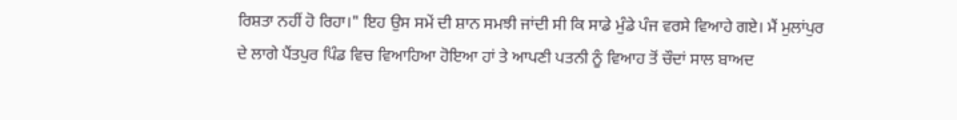ਰਿਸ਼ਤਾ ਨਹੀਂ ਹੋ ਰਿਹਾ।" ਇਹ ਉਸ ਸਮੇਂ ਦੀ ਸ਼ਾਨ ਸਮਝੀ ਜਾਂਦੀ ਸੀ ਕਿ ਸਾਡੇ ਮੁੰਡੇ ਪੰਜ ਵਰਸੇ ਵਿਆਹੇ ਗਏ। ਮੈਂ ਮੁਲਾਂਪੁਰ ਦੇ ਲਾਗੇ ਪੈਂਤਪੁਰ ਪਿੰਡ ਵਿਚ ਵਿਆਹਿਆ ਹੋਇਆ ਹਾਂ ਤੇ ਆਪਣੀ ਪਤਨੀ ਨੂੰ ਵਿਆਹ ਤੋਂ ਚੌਦਾਂ ਸਾਲ ਬਾਅਦ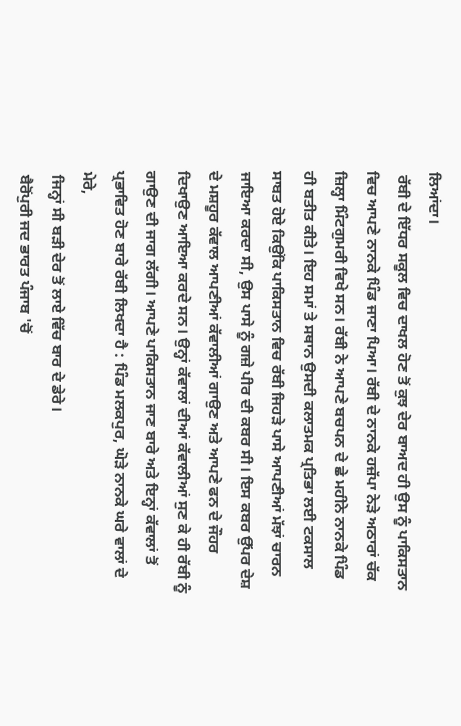ਲਿਆਂਦਾ।
 ਰੱਬੀ ਦੇ ਇੱਧਰ ਸਕੂਲ ਵਿਚ ਦਾਖਲ ਹੋਣ ਤੋਂ ਕੁਝ ਦੇਰ ਬਾਅਦ ਹੀ ਉਸ ਨੂੰ ਪਾਕਿਸਤਾਨ ਵਿਚ ਆਪਣੇ ਨਾਨਕੇ ਪਿੰਡ ਜਾਣਾ ਪਿਆ। ਰੱਬੀ ਦੇ ਨਾਨਕੇ ਹਜ਼ੱਪਾ ਨੇੜੇ ਅਠਾਰਾਂ ਚੱਕ ਜ਼ਿਲ੍ਹਾ ਮਿੰਟਗੁਮਰੀ ਵਿਖੇ ਸਨ। ਰੱਬੀ ਨੇ ਆਪਣੇ ਬਚਪਨ ਦੇ ਛੇ ਮਹੀਨੇ ਨਾਨਕੇ ਪਿੰਡ ਹੀ ਬਤੀਤ ਕੀਤੇ। ਇਹ ਸਮਾਂ ਤੇ ਸਥਾਨ ਉਸਦੀ ਕਲਾਤਮਕ ਪ੍ਰਤਿਭਾ ਲਈ ਟਕਸਾਲ ਸਾਬਤ ਹੋਏ ਕਿਉਂਕਿ ਪਾਕਿਸਤਾਨ ਵਿਚ ਰੱਬੀ ਜਿਹੜੇ ਪਾਸੇ ਆਪਣੀਆਂ ਮੱਝਾਂ ਚਾਰਨ ਜਾਇਆ ਕਰਦਾ ਸੀ, ਉਸ ਪਾਸੇ ਨੂੰ ਗਜ਼ੇ ਪੀਰ ਦੀ ਕਬਰ ਸੀ। ਇਸ ਕਬਰ ਉੱਪਰ ਦੇਸ਼ ਦੇ ਮਸ਼ਹੂਰ ਕੱਵਾਲ ਆਪਣੀਆਂ ਕੱਵਾਲੀਆਂ ਗਾਉਣ ਅਤੇ ਆਪਣੇ ਫਨ ਦੇ ਜੌਹਰ ਦਿਖਾਉਣ ਆਇਆ ਕਰਦੇ ਸਨ। ਉਨ੍ਹਾਂ ਕੱਵਾਲਾਂ ਦੀਆਂ ਕੱਵਾਲੀਆਂ ਸੁਣ ਕੇ ਹੀ ਰੱਬੀ ਨੂੰ ਗਾਉਣ ਦੀ ਜਾਗ ਲੱਗੀ। ਆਪਣੇ ਪਾਕਿਸਤਾਨ ਜਾਣ ਬਾਰੇ ਅਤੇ ਇਨ੍ਹਾਂ ਕੱਵਾਲਾਂ ਤੋਂ ਪ੍ਰਭਾਵਿਤ ਹੋਣ ਬਾਰੇ ਰੱਬੀ ਲਿਖਦਾ ਹੈ : ਪਿੰਡ ਮਲਕਪੁਰ, ਘੋੜੇ ਨਾਨਕੇ ਘਰੇ ਵਾਲਾਂ ਦੇ ਮੇਰੇ,
 ਜਿਨ੍ਹਾਂ ਸੀ ਬੜੀ ਦੇਰ ਤੋਂ ਲਾਏ ਵਿੱਚ ਬਾਰ ਦੇ ਡੇਰੇ।
 ਬੈਰੋਂਪੁਰੀ ਜਦ ਭਾਰਤ ਪੰਜਾਬ 'ਚੋਂ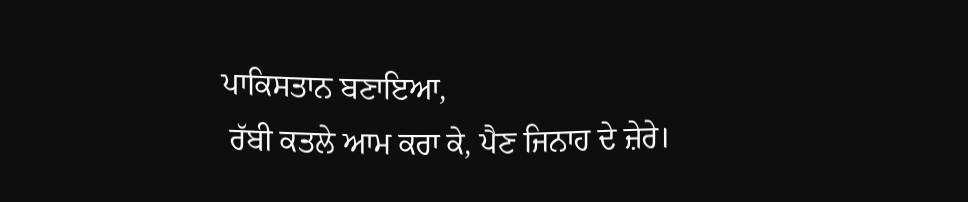ਪਾਕਿਸਤਾਨ ਬਣਾਇਆ,
 ਰੱਬੀ ਕਤਲੇ ਆਮ ਕਰਾ ਕੇ, ਪੈਣ ਜਿਨਾਹ ਦੇ ਜ਼ੇਰੇ।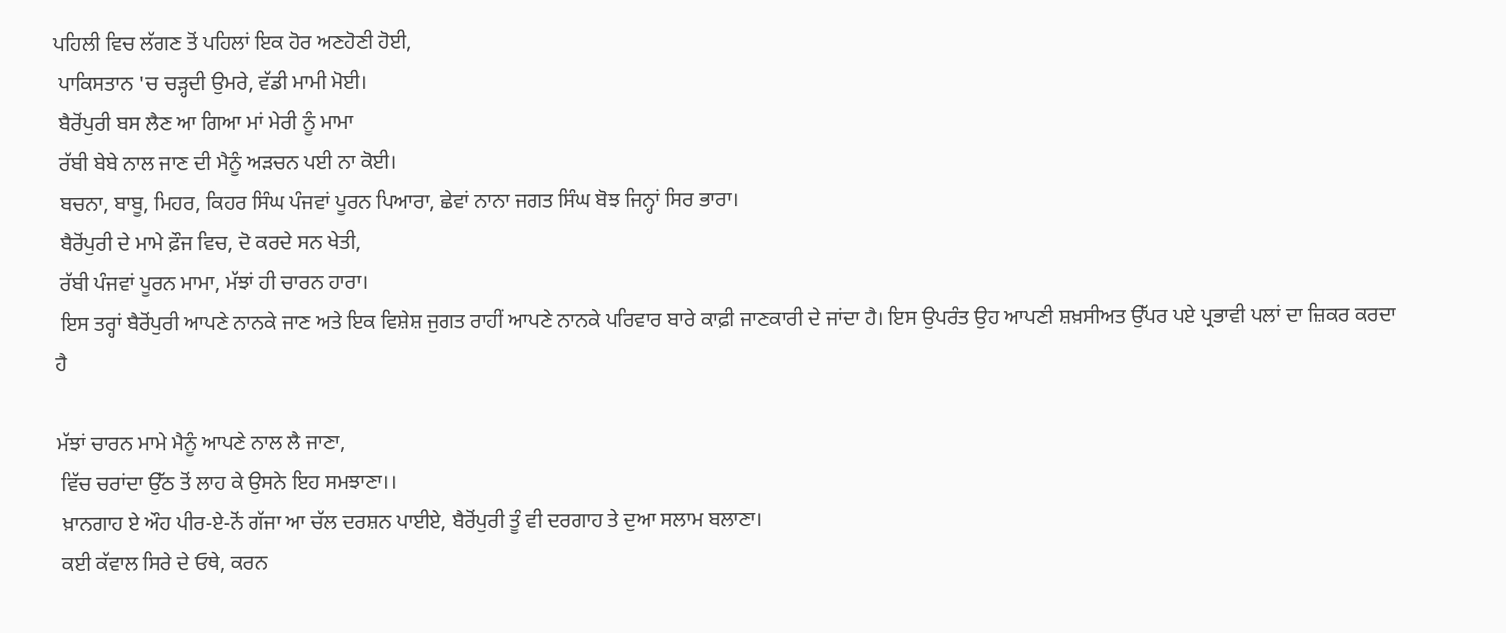ਪਹਿਲੀ ਵਿਚ ਲੱਗਣ ਤੋਂ ਪਹਿਲਾਂ ਇਕ ਹੋਰ ਅਣਹੋਣੀ ਹੋਈ,
 ਪਾਕਿਸਤਾਨ 'ਚ ਚੜ੍ਹਦੀ ਉਮਰੇ, ਵੱਡੀ ਮਾਮੀ ਮੋਈ।
 ਬੈਰੋਂਪੁਰੀ ਬਸ ਲੈਣ ਆ ਗਿਆ ਮਾਂ ਮੇਰੀ ਨੂੰ ਮਾਮਾ
 ਰੱਬੀ ਬੇਬੇ ਨਾਲ ਜਾਣ ਦੀ ਮੈਨੂੰ ਅੜਚਨ ਪਈ ਨਾ ਕੋਈ।
 ਬਚਨਾ, ਬਾਬੂ, ਮਿਹਰ, ਕਿਹਰ ਸਿੰਘ ਪੰਜਵਾਂ ਪੂਰਨ ਪਿਆਰਾ, ਛੇਵਾਂ ਨਾਨਾ ਜਗਤ ਸਿੰਘ ਬੋਝ ਜਿਨ੍ਹਾਂ ਸਿਰ ਭਾਰਾ।
 ਬੈਰੋਂਪੁਰੀ ਦੇ ਮਾਮੇ ਫ਼ੌਜ ਵਿਚ, ਦੋ ਕਰਦੇ ਸਨ ਖੇਤੀ,
 ਰੱਬੀ ਪੰਜਵਾਂ ਪੂਰਨ ਮਾਮਾ, ਮੱਝਾਂ ਹੀ ਚਾਰਨ ਹਾਰਾ।
 ਇਸ ਤਰ੍ਹਾਂ ਬੈਰੋਂਪੁਰੀ ਆਪਣੇ ਨਾਨਕੇ ਜਾਣ ਅਤੇ ਇਕ ਵਿਸ਼ੇਸ਼ ਜੁਗਤ ਰਾਹੀਂ ਆਪਣੇ ਨਾਨਕੇ ਪਰਿਵਾਰ ਬਾਰੇ ਕਾਫ਼ੀ ਜਾਣਕਾਰੀ ਦੇ ਜਾਂਦਾ ਹੈ। ਇਸ ਉਪਰੰਤ ਉਹ ਆਪਣੀ ਸ਼ਖ਼ਸੀਅਤ ਉੱਪਰ ਪਏ ਪ੍ਰਭਾਵੀ ਪਲਾਂ ਦਾ ਜ਼ਿਕਰ ਕਰਦਾ ਹੈ

ਮੱਝਾਂ ਚਾਰਨ ਮਾਮੇ ਮੈਨੂੰ ਆਪਣੇ ਨਾਲ ਲੈ ਜਾਣਾ,
 ਵਿੱਚ ਚਰਾਂਦਾ ਉੱਠ ਤੋਂ ਲਾਹ ਕੇ ਉਸਨੇ ਇਹ ਸਮਝਾਣਾ।।
 ਖ਼ਾਨਗਾਹ ਏ ਔਹ ਪੀਰ-ਏ-ਨੋਂ ਗੱਜਾ ਆ ਚੱਲ ਦਰਸ਼ਨ ਪਾਈਏ, ਬੈਰੋਂਪੁਰੀ ਤੂੰ ਵੀ ਦਰਗਾਹ ਤੇ ਦੁਆ ਸਲਾਮ ਬਲਾਣਾ।
 ਕਈ ਕੱਵਾਲ ਸਿਰੇ ਦੇ ਓਥੇ, ਕਰਨ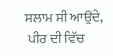ਸਲਾਮ ਸੀ ਆਉਂਦੇ,
 ਪੀਰ ਦੀ ਵਿੱਚ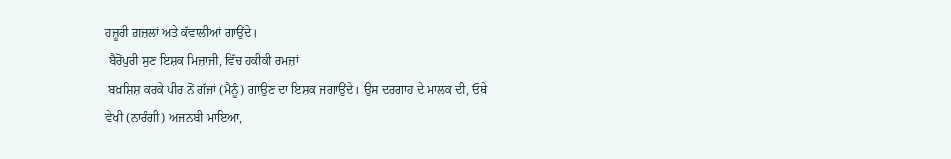ਹਜ਼ੂਰੀ ਗ਼ਜ਼ਲਾਂ ਅਤੇ ਕੱਵਾਲੀਆਂ ਗਾਉਂਦੇ।
 ਬੈਰੋਂਪੁਰੀ ਸੁਣ ਇਸ਼ਕ ਮਿਜ਼ਾਜੀ, ਵਿੱਚ ਹਕੀਕੀ ਰਮਜ਼ਾਂ
 ਬਖ਼ਸ਼ਿਸ਼ ਕਰਕੇ ਪੀਰ ਨੋਂ ਗੱਜਾਂ (ਮੈਨੂੰ) ਗਾਉਣ ਦਾ ਇਸ਼ਕ ਜਗਾਉਂਦੇ। ਉਸ ਦਰਗਾਹ ਦੇ ਮਾਲਕ ਦੀ, ਓਥੇ ਵੇਖੀ (ਨਾਰੰਗੀ) ਅਜਨਬੀ ਮਾਇਆ,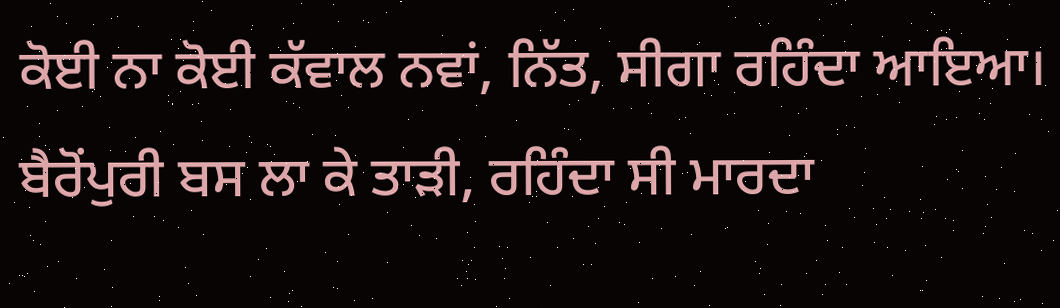ਕੋਈ ਨਾ ਕੋਈ ਕੱਵਾਲ ਨਵਾਂ, ਨਿੱਤ, ਸੀਗਾ ਰਹਿੰਦਾ ਆਇਆ। ਬੈਰੋਂਪੁਰੀ ਬਸ ਲਾ ਕੇ ਤਾੜੀ, ਰਹਿੰਦਾ ਸੀ ਮਾਰਦਾ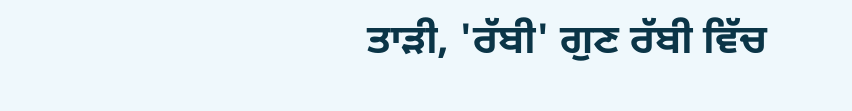ਤਾੜੀ, 'ਰੱਬੀ' ਗੁਣ ਰੱਬੀ ਵਿੱਚ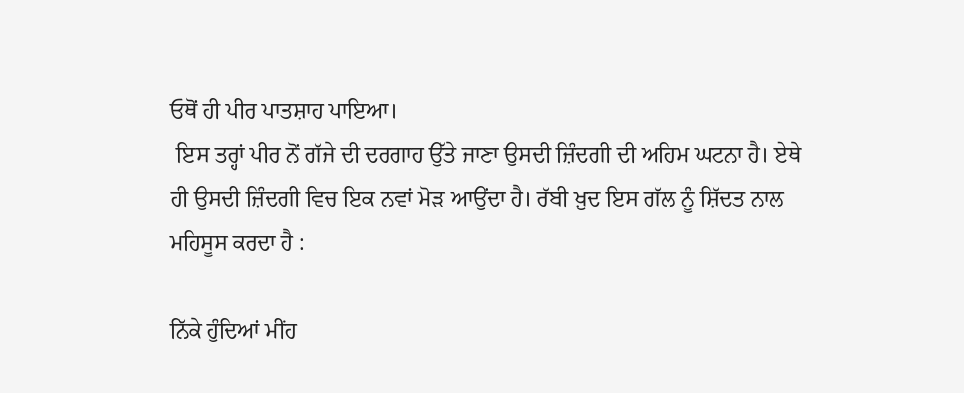ਓਥੋਂ ਹੀ ਪੀਰ ਪਾਤਸ਼ਾਹ ਪਾਇਆ।
 ਇਸ ਤਰ੍ਹਾਂ ਪੀਰ ਨੋਂ ਗੱਜੇ ਦੀ ਦਰਗਾਹ ਉੱਤੇ ਜਾਣਾ ਉਸਦੀ ਜ਼ਿੰਦਗੀ ਦੀ ਅਹਿਮ ਘਟਨਾ ਹੈ। ਏਥੇ ਹੀ ਉਸਦੀ ਜ਼ਿੰਦਗੀ ਵਿਚ ਇਕ ਨਵਾਂ ਮੋੜ ਆਉਂਦਾ ਹੈ। ਰੱਬੀ ਖ਼ੁਦ ਇਸ ਗੱਲ ਨੂੰ ਸ਼ਿੱਦਤ ਨਾਲ ਮਹਿਸੂਸ ਕਰਦਾ ਹੈ :

ਨਿੱਕੇ ਹੁੰਦਿਆਂ ਮੀਂਹ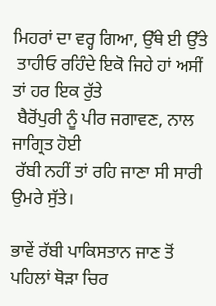ਮਿਹਰਾਂ ਦਾ ਵਰ੍ਹ ਗਿਆ, ਉੱਥੇ ਈ ਉੱਤੇ
 ਤਾਹੀਓ ਰਹਿੰਦੇ ਇਕੋ ਜਿਹੇ ਹਾਂ ਅਸੀਂ ਤਾਂ ਹਰ ਇਕ ਰੁੱਤੇ
 ਬੈਰੋਂਪੁਰੀ ਨੂੰ ਪੀਰ ਜਗਾਵਣ, ਨਾਲ ਜਾਗ੍ਰਿਤ ਹੋਈ
 ਰੱਬੀ ਨਹੀਂ ਤਾਂ ਰਹਿ ਜਾਣਾ ਸੀ ਸਾਰੀ ਉਮਰੇ ਸੁੱਤੇ।

ਭਾਵੇਂ ਰੱਬੀ ਪਾਕਿਸਤਾਨ ਜਾਣ ਤੋਂ ਪਹਿਲਾਂ ਥੋੜਾ ਚਿਰ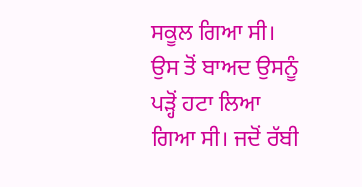ਸਕੂਲ ਗਿਆ ਸੀ। ਉਸ ਤੋਂ ਬਾਅਦ ਉਸਨੂੰ ਪੜ੍ਹੋਂ ਹਟਾ ਲਿਆ ਗਿਆ ਸੀ। ਜਦੋਂ ਰੱਬੀ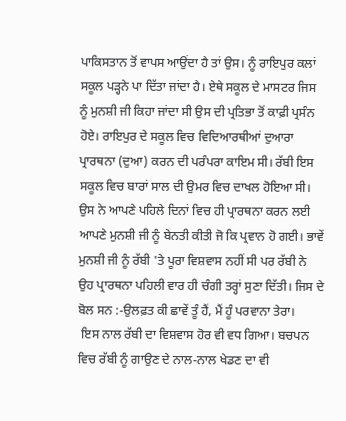ਪਾਕਿਸਤਾਨ ਤੋਂ ਵਾਪਸ ਆਉਂਦਾ ਹੈ ਤਾਂ ਉਸ। ਨੂੰ ਰਾਇਪੁਰ ਕਲਾਂ ਸਕੂਲ ਪੜ੍ਹਨੇ ਪਾ ਦਿੱਤਾ ਜਾਂਦਾ ਹੈ। ਏਥੇ ਸਕੂਲ ਦੇ ਮਾਸਟਰ ਜਿਸ ਨੂੰ ਮੁਨਸ਼ੀ ਜੀ ਕਿਹਾ ਜਾਂਦਾ ਸੀ ਉਸ ਦੀ ਪ੍ਰਤਿਭਾ ਤੋਂ ਕਾਫ਼ੀ ਪ੍ਰਸੰਨ ਹੋਏ। ਰਾਇਪੁਰ ਦੇ ਸਕੂਲ ਵਿਚ ਵਿਦਿਆਰਥੀਆਂ ਦੁਆਰਾ ਪ੍ਰਾਰਥਨਾ (ਦੁਆ) ਕਰਨ ਦੀ ਪਰੰਪਰਾ ਕਾਇਮ ਸੀ। ਰੱਬੀ ਇਸ ਸਕੂਲ ਵਿਚ ਬਾਰਾਂ ਸਾਲ ਦੀ ਉਮਰ ਵਿਚ ਦਾਖਲ ਹੋਇਆ ਸੀ। ਉਸ ਨੇ ਆਪਣੇ ਪਹਿਲੇ ਦਿਨਾਂ ਵਿਚ ਹੀ ਪ੍ਰਾਰਥਨਾ ਕਰਨ ਲਈ ਆਪਣੇ ਮੁਨਸ਼ੀ ਜੀ ਨੂੰ ਬੇਨਤੀ ਕੀਤੀ ਜੋ ਕਿ ਪ੍ਰਵਾਨ ਹੋ ਗਈ। ਭਾਵੇਂ ਮੁਨਸ਼ੀ ਜੀ ਨੂੰ ਰੱਬੀ 'ਤੇ ਪੂਰਾ ਵਿਸ਼ਵਾਸ ਨਹੀਂ ਸੀ ਪਰ ਰੱਬੀ ਨੇ ਉਹ ਪ੍ਰਾਰਥਨਾ ਪਹਿਲੀ ਵਾਰ ਹੀ ਚੰਗੀ ਤਰ੍ਹਾਂ ਸੁਣਾ ਦਿੱਤੀ। ਜਿਸ ਦੇ ਬੋਲ ਸਨ :-ਉਲਫ਼ਤ ਕੀ ਛਾਵੇਂ ਤੂੰ ਹੈਂ, ਮੈਂ ਹੂੰ ਪਰਵਾਨਾ ਤੇਰਾ।
 ਇਸ ਨਾਲ ਰੱਬੀ ਦਾ ਵਿਸ਼ਵਾਸ ਹੋਰ ਵੀ ਵਧ ਗਿਆ। ਬਚਪਨ ਵਿਚ ਰੱਬੀ ਨੂੰ ਗਾਉਣ ਦੇ ਨਾਲ-ਨਾਲ ਖੇਡਣ ਦਾ ਵੀ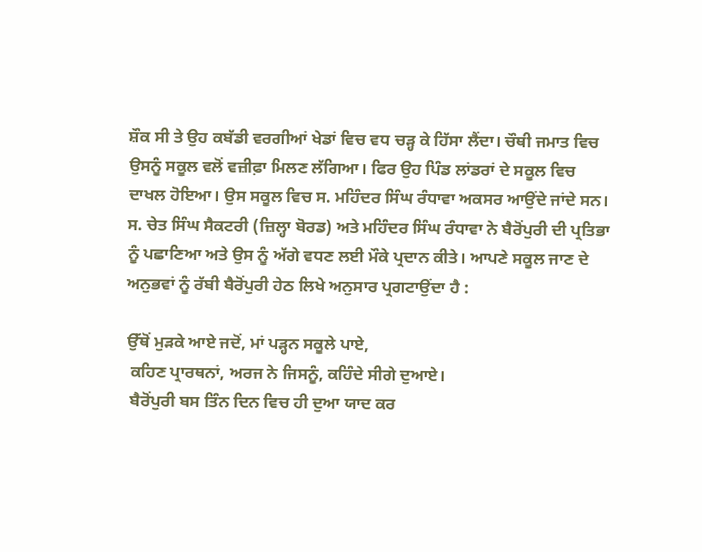ਸ਼ੌਕ ਸੀ ਤੇ ਉਹ ਕਬੱਡੀ ਵਰਗੀਆਂ ਖੇਡਾਂ ਵਿਚ ਵਧ ਚੜ੍ਹ ਕੇ ਹਿੱਸਾ ਲੈਂਦਾ। ਚੌਥੀ ਜਮਾਤ ਵਿਚ ਉਸਨੂੰ ਸਕੂਲ ਵਲੋਂ ਵਜ਼ੀਫ਼ਾ ਮਿਲਣ ਲੱਗਿਆ। ਫਿਰ ਉਹ ਪਿੰਡ ਲਾਂਡਰਾਂ ਦੇ ਸਕੂਲ ਵਿਚ ਦਾਖਲ ਹੋਇਆ। ਉਸ ਸਕੂਲ ਵਿਚ ਸ. ਮਹਿੰਦਰ ਸਿੰਘ ਰੰਧਾਵਾ ਅਕਸਰ ਆਉਂਦੇ ਜਾਂਦੇ ਸਨ। ਸ. ਚੇਤ ਸਿੰਘ ਸੈਕਟਰੀ (ਜ਼ਿਲ੍ਹਾ ਬੋਰਡ) ਅਤੇ ਮਹਿੰਦਰ ਸਿੰਘ ਰੰਧਾਵਾ ਨੇ ਬੈਰੋਂਪੁਰੀ ਦੀ ਪ੍ਰਤਿਭਾ ਨੂੰ ਪਛਾਣਿਆ ਅਤੇ ਉਸ ਨੂੰ ਅੱਗੇ ਵਧਣ ਲਈ ਮੌਕੇ ਪ੍ਰਦਾਨ ਕੀਤੇ। ਆਪਣੇ ਸਕੂਲ ਜਾਣ ਦੇ ਅਨੁਭਵਾਂ ਨੂੰ ਰੱਬੀ ਬੈਰੋਂਪੁਰੀ ਹੇਠ ਲਿਖੇ ਅਨੁਸਾਰ ਪ੍ਰਗਟਾਉਂਦਾ ਹੈ :

ਉੱਥੋਂ ਮੁੜਕੇ ਆਏ ਜਦੋਂ, ਮਾਂ ਪੜ੍ਹਨ ਸਕੂਲੇ ਪਾਏ,
 ਕਹਿਣ ਪ੍ਰਾਰਥਨਾਂ, ਅਰਜ ਨੇ ਜਿਸਨੂੰ, ਕਹਿੰਦੇ ਸੀਗੇ ਦੁਆਏ।
 ਬੈਰੋਂਪੁਰੀ ਬਸ ਤਿੰਨ ਦਿਨ ਵਿਚ ਹੀ ਦੁਆ ਯਾਦ ਕਰ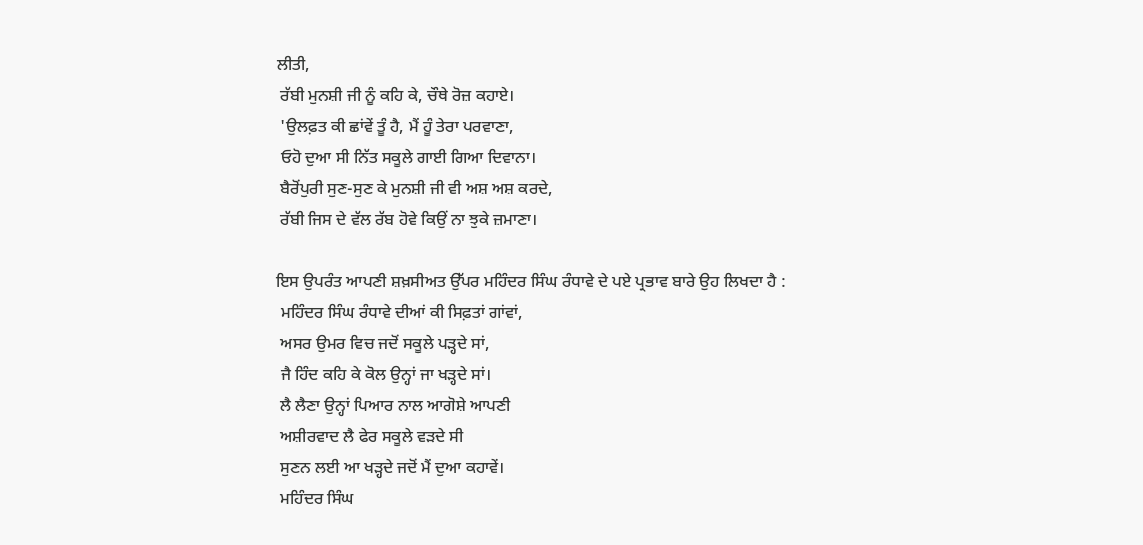ਲੀਤੀ,
 ਰੱਬੀ ਮੁਨਸ਼ੀ ਜੀ ਨੂੰ ਕਹਿ ਕੇ, ਚੌਥੇ ਰੋਜ਼ ਕਹਾਏ।
 'ਉਲਫ਼ਤ ਕੀ ਛਾਂਵੇਂ ਤੂੰ ਹੈ, ਮੈਂ ਹੂੰ ਤੇਰਾ ਪਰਵਾਣਾ,
 ਓਹੋ ਦੁਆ ਸੀ ਨਿੱਤ ਸਕੂਲੇ ਗਾਈ ਗਿਆ ਦਿਵਾਨਾ।
 ਬੈਰੋਂਪੁਰੀ ਸੁਣ-ਸੁਣ ਕੇ ਮੁਨਸ਼ੀ ਜੀ ਵੀ ਅਸ਼ ਅਸ਼ ਕਰਦੇ,
 ਰੱਬੀ ਜਿਸ ਦੇ ਵੱਲ ਰੱਬ ਹੋਵੇ ਕਿਉਂ ਨਾ ਝੁਕੇ ਜ਼ਮਾਣਾ।

ਇਸ ਉਪਰੰਤ ਆਪਣੀ ਸ਼ਖ਼ਸੀਅਤ ਉੱਪਰ ਮਹਿੰਦਰ ਸਿੰਘ ਰੰਧਾਵੇ ਦੇ ਪਏ ਪ੍ਰਭਾਵ ਬਾਰੇ ਉਹ ਲਿਖਦਾ ਹੈ :
 ਮਹਿੰਦਰ ਸਿੰਘ ਰੰਧਾਵੇ ਦੀਆਂ ਕੀ ਸਿਫ਼ਤਾਂ ਗਾਂਵਾਂ,
 ਅਸਰ ਉਮਰ ਵਿਚ ਜਦੋਂ ਸਕੂਲੇ ਪੜ੍ਹਦੇ ਸਾਂ,
 ਜੈ ਹਿੰਦ ਕਹਿ ਕੇ ਕੋਲ ਉਨ੍ਹਾਂ ਜਾ ਖੜ੍ਹਦੇ ਸਾਂ।
 ਲੈ ਲੈਣਾ ਉਨ੍ਹਾਂ ਪਿਆਰ ਨਾਲ ਆਗੋਸ਼ੇ ਆਪਣੀ
 ਅਸ਼ੀਰਵਾਦ ਲੈ ਫੇਰ ਸਕੂਲੇ ਵੜਦੇ ਸੀ
 ਸੁਣਨ ਲਈ ਆ ਖੜ੍ਹਦੇ ਜਦੋਂ ਮੈਂ ਦੁਆ ਕਹਾਵੇਂ।
 ਮਹਿੰਦਰ ਸਿੰਘ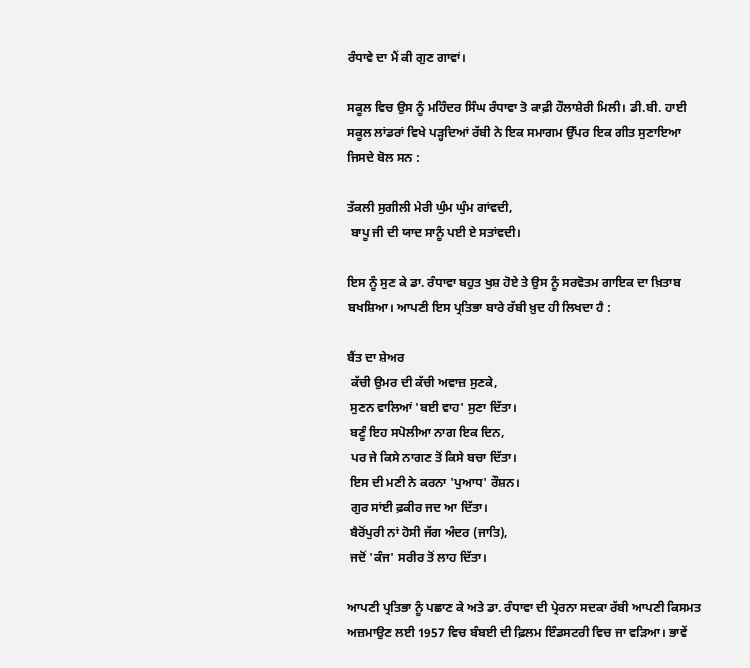ਰੰਧਾਵੇ ਦਾ ਮੈਂ ਕੀ ਗੁਣ ਗਾਵਾਂ।

ਸਕੂਲ ਵਿਚ ਉਸ ਨੂੰ ਮਹਿੰਦਰ ਸਿੰਘ ਰੰਧਾਵਾ ਤੋ ਕਾਫ਼ੀ ਹੌਲਾਸ਼ੇਰੀ ਮਿਲੀ। ਡੀ.ਬੀ. ਹਾਈ ਸਕੂਲ ਲਾਂਡਰਾਂ ਵਿਖੇ ਪੜ੍ਹਦਿਆਂ ਰੱਬੀ ਨੇ ਇਕ ਸਮਾਗਮ ਉੱਪਰ ਇਕ ਗੀਤ ਸੁਣਾਇਆ ਜਿਸਦੇ ਬੋਲ ਸਨ :

ਤੱਕਲੀ ਸੁਗੀਲੀ ਮੇਰੀ ਘੁੰਮ ਘੁੰਮ ਗਾਂਵਦੀ,
 ਬਾਪੂ ਜੀ ਦੀ ਯਾਦ ਸਾਨੂੰ ਪਈ ਏ ਸਤਾਂਵਦੀ।

ਇਸ ਨੂੰ ਸੁਣ ਕੇ ਡਾ. ਰੰਧਾਵਾ ਬਹੁਤ ਖੁਸ਼ ਹੋਏ ਤੇ ਉਸ ਨੂੰ ਸਰਵੋਤਮ ਗਾਇਕ ਦਾ ਖ਼ਿਤਾਬ ਬਖਸ਼ਿਆ। ਆਪਣੀ ਇਸ ਪ੍ਰਤਿਭਾ ਬਾਰੇ ਰੱਬੀ ਖ਼ੁਦ ਹੀ ਲਿਖਦਾ ਹੈ :

ਬੈਂਤ ਦਾ ਸ਼ੇਅਰ
 ਕੱਚੀ ਉਮਰ ਦੀ ਕੱਚੀ ਅਵਾਜ਼ ਸੁਣਕੇ,
 ਸੁਣਨ ਵਾਲਿਆਂ 'ਬਈ ਵਾਹ' ਸੁਣਾ ਦਿੱਤਾ।
 ਬਣੂੰ ਇਹ ਸਪੋਲੀਆ ਨਾਗ ਇਕ ਦਿਨ,
 ਪਰ ਜੇ ਕਿਸੇ ਨਾਗਣ ਤੋਂ ਕਿਸੇ ਬਚਾ ਦਿੱਤਾ।
 ਇਸ ਦੀ ਮਣੀ ਨੇ ਕਰਨਾ 'ਪੁਆਧ' ਰੌਸ਼ਨ।
 ਗੁਰ ਸਾਂਈ ਫ਼ਕੀਰ ਜਦ ਆ ਦਿੱਤਾ।
 ਬੈਰੋਂਪੁਰੀ ਨਾਂ ਹੋਸੀ ਜੱਗ ਅੰਦਰ (ਜਾਤਿ),
 ਜਦੋਂ 'ਕੰਜ' ਸਰੀਰ ਤੋਂ ਲਾਹ ਦਿੱਤਾ।

ਆਪਣੀ ਪ੍ਰਤਿਭਾ ਨੂੰ ਪਛਾਣ ਕੇ ਅਤੇ ਡਾ. ਰੰਧਾਵਾ ਦੀ ਪ੍ਰੇਰਨਾ ਸਦਕਾ ਰੱਬੀ ਆਪਣੀ ਕਿਸਮਤ ਅਜ਼ਮਾਉਣ ਲਈ 1957 ਵਿਚ ਬੰਬਈ ਦੀ ਫ਼ਿਲਮ ਇੰਡਸਟਰੀ ਵਿਚ ਜਾ ਵੜਿਆ। ਭਾਵੇਂ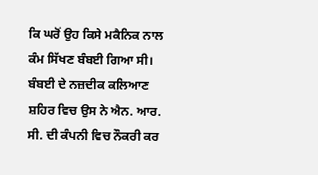ਕਿ ਘਰੋਂ ਉਹ ਕਿਸੇ ਮਕੈਨਿਕ ਨਾਲ ਕੰਮ ਸਿੱਖਣ ਬੰਬਈ ਗਿਆ ਸੀ। ਬੰਬਈ ਦੇ ਨਜ਼ਦੀਕ ਕਲਿਆਣ ਸ਼ਹਿਰ ਵਿਚ ਉਸ ਨੇ ਐਨ. ਆਰ. ਸੀ. ਦੀ ਕੰਪਨੀ ਵਿਚ ਨੌਕਰੀ ਕਰ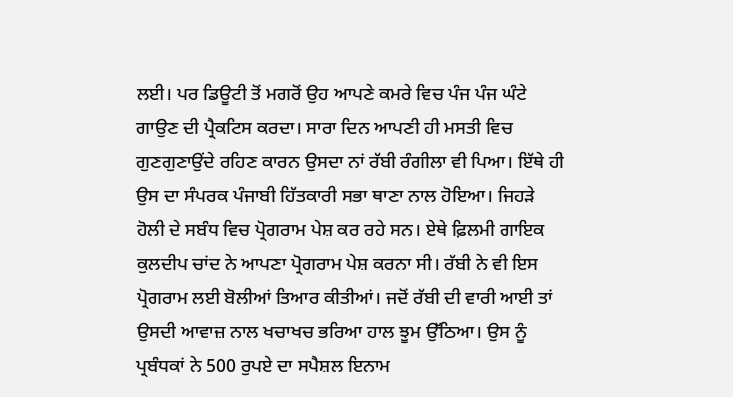ਲਈ। ਪਰ ਡਿਊਟੀ ਤੋਂ ਮਗਰੋਂ ਉਹ ਆਪਣੇ ਕਮਰੇ ਵਿਚ ਪੰਜ ਪੰਜ ਘੰਟੇ ਗਾਉਣ ਦੀ ਪ੍ਰੈਕਟਿਸ ਕਰਦਾ। ਸਾਰਾ ਦਿਨ ਆਪਣੀ ਹੀ ਮਸਤੀ ਵਿਚ ਗੁਣਗੁਣਾਉਂਦੇ ਰਹਿਣ ਕਾਰਨ ਉਸਦਾ ਨਾਂ ਰੱਬੀ ਰੰਗੀਲਾ ਵੀ ਪਿਆ। ਇੱਥੇ ਹੀ ਉਸ ਦਾ ਸੰਪਰਕ ਪੰਜਾਬੀ ਹਿੱਤਕਾਰੀ ਸਭਾ ਥਾਣਾ ਨਾਲ ਹੋਇਆ। ਜਿਹੜੇ ਹੋਲੀ ਦੇ ਸਬੰਧ ਵਿਚ ਪ੍ਰੋਗਰਾਮ ਪੇਸ਼ ਕਰ ਰਹੇ ਸਨ। ਏਥੇ ਫ਼ਿਲਮੀ ਗਾਇਕ ਕੁਲਦੀਪ ਚਾਂਦ ਨੇ ਆਪਣਾ ਪ੍ਰੋਗਰਾਮ ਪੇਸ਼ ਕਰਨਾ ਸੀ। ਰੱਬੀ ਨੇ ਵੀ ਇਸ ਪ੍ਰੋਗਰਾਮ ਲਈ ਬੋਲੀਆਂ ਤਿਆਰ ਕੀਤੀਆਂ। ਜਦੋਂ ਰੱਬੀ ਦੀ ਵਾਰੀ ਆਈ ਤਾਂ ਉਸਦੀ ਆਵਾਜ਼ ਨਾਲ ਖਚਾਖਚ ਭਰਿਆ ਹਾਲ ਝੂਮ ਉੱਠਿਆ। ਉਸ ਨੂੰ ਪ੍ਰਬੰਧਕਾਂ ਨੇ 500 ਰੁਪਏ ਦਾ ਸਪੈਸ਼ਲ ਇਨਾਮ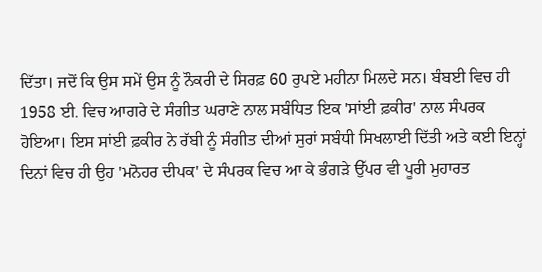ਦਿੱਤਾ। ਜਦੋਂ ਕਿ ਉਸ ਸਮੇਂ ਉਸ ਨੂੰ ਨੌਕਰੀ ਦੇ ਸਿਰਫ਼ 60 ਰੁਪਏ ਮਹੀਨਾ ਮਿਲਦੇ ਸਨ। ਬੰਬਈ ਵਿਚ ਹੀ 1958 ਈ. ਵਿਚ ਆਗਰੇ ਦੇ ਸੰਗੀਤ ਘਰਾਣੇ ਨਾਲ ਸਬੰਧਿਤ ਇਕ 'ਸਾਂਈ ਫ਼ਕੀਰ' ਨਾਲ ਸੰਪਰਕ ਹੋਇਆ। ਇਸ ਸਾਂਈ ਫ਼ਕੀਰ ਨੇ ਰੱਬੀ ਨੂੰ ਸੰਗੀਤ ਦੀਆਂ ਸੁਰਾਂ ਸਬੰਧੀ ਸਿਖਲਾਈ ਦਿੱਤੀ ਅਤੇ ਕਈ ਇਨ੍ਹਾਂ ਦਿਨਾਂ ਵਿਚ ਹੀ ਉਹ 'ਮਨੋਹਰ ਦੀਪਕ' ਦੇ ਸੰਪਰਕ ਵਿਚ ਆ ਕੇ ਭੰਗੜੇ ਉੱਪਰ ਵੀ ਪੂਰੀ ਮੁਹਾਰਤ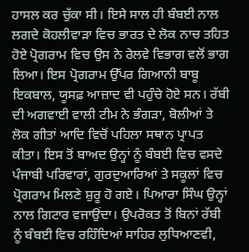ਹਾਸਲ ਕਰ ਚੁੱਕਾ ਸੀ। ਇਸੇ ਸਾਲ ਹੀ ਬੰਬਈ ਨਾਲ ਲਗਦੇ ਕੋਹਲੀਵਾੜਾ ਵਿਚ ਭਾਰਤ ਦੇ ਲੋਕ ਨਾਚ ਤਹਿਤ ਹੋਏ ਪ੍ਰੋਗਰਾਮ ਵਿਚ ਉਸ ਨੇ ਰੇਲਵੇ ਵਿਭਾਗ ਵਲੋਂ ਭਾਗ ਲਿਆ। ਇਸ ਪ੍ਰੋਗਰਾਮ ਉੱਪਰ ਗਿਆਨੀ ਬਾਬੂ ਇਕਬਾਲ, ਯੂਸਫ਼ ਆਜ਼ਾਦ ਵੀ ਪਹੁੰਚੇ ਹੋਏ ਸਨ। ਰੱਬੀ ਦੀ ਅਗਵਾਈ ਵਾਲੀ ਟੀਮ ਨੇ ਭੰਗੜਾ, ਬੋਲੀਆਂ ਤੇ ਲੋਕ ਗੀਤਾਂ ਆਦਿ ਵਿਚੋਂ ਪਹਿਲਾ ਸਥਾਨ ਪ੍ਰਾਪਤ ਕੀਤਾ। ਇਸ ਤੋਂ ਬਾਅਦ ਉਨ੍ਹਾਂ ਨੂੰ ਬੰਬਈ ਵਿਚ ਵਸਦੇ ਪੰਜਾਬੀ ਪਰਿਵਾਰਾਂ, ਗੁਰਦੁਆਰਿਆਂ ਤੇ ਸਕੂਲਾਂ ਵਿਚ ਪ੍ਰੋਗਰਾਮ ਮਿਲਣੇ ਸ਼ੁਰੂ ਹੋ ਗਏ। ਪਿਆਰਾ ਸਿੰਘ ਉਨ੍ਹਾਂ ਨਾਲ ਗਿਟਾਰ ਵਜਾਉਂਦਾ। ਉਪਰੋਕਤ ਤੋਂ ਬਿਨਾਂ ਰੱਬੀ ਨੂੰ ਬੰਬਈ ਵਿਚ ਰਹਿੰਦਿਆਂ ਸਾਹਿਰ ਲੁਧਿਆਣਵੀ,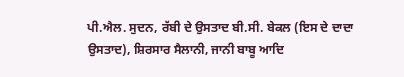ਪੀ.ਐਲ. ਸੁਦਨ, ਰੱਬੀ ਦੇ ਉਸਤਾਦ ਬੀ.ਸੀ. ਬੇਕਲ (ਇਸ ਦੇ ਦਾਦਾ ਉਸਤਾਦ), ਸ਼ਿਰਸਾਰ ਸੈਲਾਨੀ, ਜਾਨੀ ਬਾਬੂ ਆਦਿ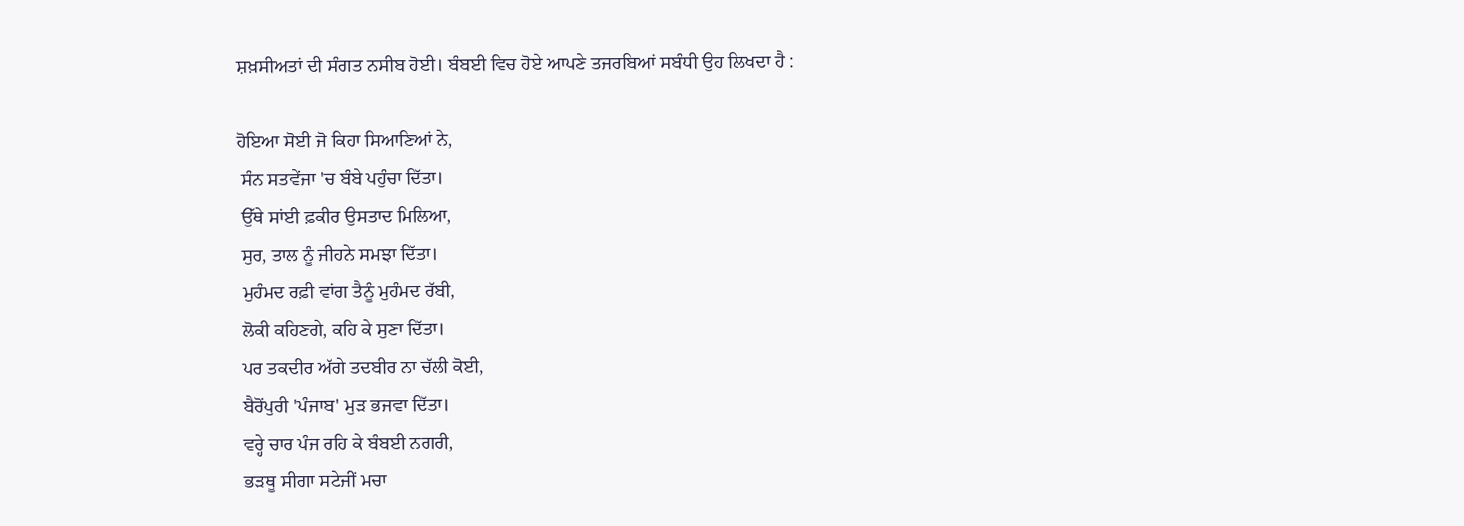ਸ਼ਖ਼ਸੀਅਤਾਂ ਦੀ ਸੰਗਤ ਨਸੀਬ ਹੋਈ। ਬੰਬਈ ਵਿਚ ਹੋਏ ਆਪਣੇ ਤਜਰਬਿਆਂ ਸਬੰਧੀ ਉਹ ਲਿਖਦਾ ਹੈ :

ਹੋਇਆ ਸੋਈ ਜੋ ਕਿਹਾ ਸਿਆਣਿਆਂ ਨੇ,
 ਸੰਨ ਸਤਵੇਂਜਾ 'ਚ ਬੰਬੇ ਪਹੁੰਚਾ ਦਿੱਤਾ।
 ਉੱਥੇ ਸਾਂਈ ਫ਼ਕੀਰ ਉਸਤਾਦ ਮਿਲਿਆ,
 ਸੁਰ, ਤਾਲ ਨੂੰ ਜੀਹਨੇ ਸਮਝਾ ਦਿੱਤਾ।
 ਮੁਹੰਮਦ ਰਫ਼ੀ ਵਾਂਗ ਤੈਨੂੰ ਮੁਹੰਮਦ ਰੱਬੀ,
 ਲੋਕੀ ਕਹਿਣਗੇ, ਕਹਿ ਕੇ ਸੁਣਾ ਦਿੱਤਾ।
 ਪਰ ਤਕਦੀਰ ਅੱਗੇ ਤਦਬੀਰ ਨਾ ਚੱਲੀ ਕੋਈ,
 ਬੈਰੋਂਪੁਰੀ 'ਪੰਜਾਬ' ਮੁੜ ਭਜਵਾ ਦਿੱਤਾ।
 ਵਰ੍ਹੇ ਚਾਰ ਪੰਜ ਰਹਿ ਕੇ ਬੰਬਈ ਨਗਰੀ,
 ਭੜਥੂ ਸੀਗਾ ਸਟੇਜੀਂ ਮਚਾ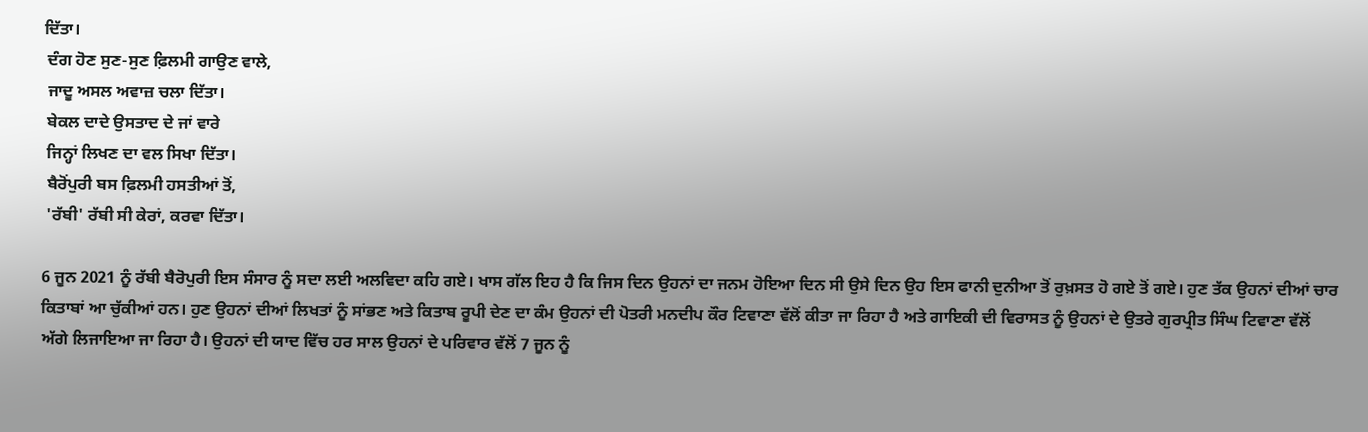ਦਿੱਤਾ।
 ਦੰਗ ਹੋਣ ਸੁਣ-ਸੁਣ ਫ਼ਿਲਮੀ ਗਾਉਣ ਵਾਲੇ,
 ਜਾਦੂ ਅਸਲ ਅਵਾਜ਼ ਚਲਾ ਦਿੱਤਾ।
 ਬੇਕਲ ਦਾਦੇ ਉਸਤਾਦ ਦੇ ਜਾਂ ਵਾਰੇ
 ਜਿਨ੍ਹਾਂ ਲਿਖਣ ਦਾ ਵਲ ਸਿਖਾ ਦਿੱਤਾ।
 ਬੈਰੋਂਪੁਰੀ ਬਸ ਫ਼ਿਲਮੀ ਹਸਤੀਆਂ ਤੋਂ,
 'ਰੱਬੀ' ਰੱਬੀ ਸੀ ਕੇਰਾਂ, ਕਰਵਾ ਦਿੱਤਾ।

6 ਜੂਨ 2021 ਨੂੰ ਰੱਬੀ ਬੈਰੋਪੁਰੀ ਇਸ ਸੰਸਾਰ ਨੂੰ ਸਦਾ ਲਈ ਅਲਵਿਦਾ ਕਹਿ ਗਏ। ਖਾਸ ਗੱਲ ਇਹ ਹੈ ਕਿ ਜਿਸ ਦਿਨ ਉਹਨਾਂ ਦਾ ਜਨਮ ਹੋਇਆ ਦਿਨ ਸੀ ਉਸੇ ਦਿਨ ਉਹ ਇਸ ਫਾਨੀ ਦੁਨੀਆ ਤੋਂ ਰੁਖ਼ਸਤ ਹੋ ਗਏ ਤੋਂ ਗਏ। ਹੁਣ ਤੱਕ ਉਹਨਾਂ ਦੀਆਂ ਚਾਰ ਕਿਤਾਬਾਂ ਆ ਚੁੱਕੀਆਂ ਹਨ। ਹੁਣ ਉਹਨਾਂ ਦੀਆਂ ਲਿਖਤਾਂ ਨੂੰ ਸਾਂਭਣ ਅਤੇ ਕਿਤਾਬ ਰੂਪੀ ਦੇਣ ਦਾ ਕੰਮ ਉਹਨਾਂ ਦੀ ਪੋਤਰੀ ਮਨਦੀਪ ਕੌਰ ਟਿਵਾਣਾ ਵੱਲੋਂ ਕੀਤਾ ਜਾ ਰਿਹਾ ਹੈ ਅਤੇ ਗਾਇਕੀ ਦੀ ਵਿਰਾਸਤ ਨੂੰ ਉਹਨਾਂ ਦੇ ਉਤਰੇ ਗੁਰਪ੍ਰੀਤ ਸਿੰਘ ਟਿਵਾਣਾ ਵੱਲੋਂ ਅੱਗੇ ਲਿਜਾਇਆ ਜਾ ਰਿਹਾ ਹੈ। ਉਹਨਾਂ ਦੀ ਯਾਦ ਵਿੱਚ ਹਰ ਸਾਲ ਉਹਨਾਂ ਦੇ ਪਰਿਵਾਰ ਵੱਲੋਂ 7 ਜੂਨ ਨੂੰ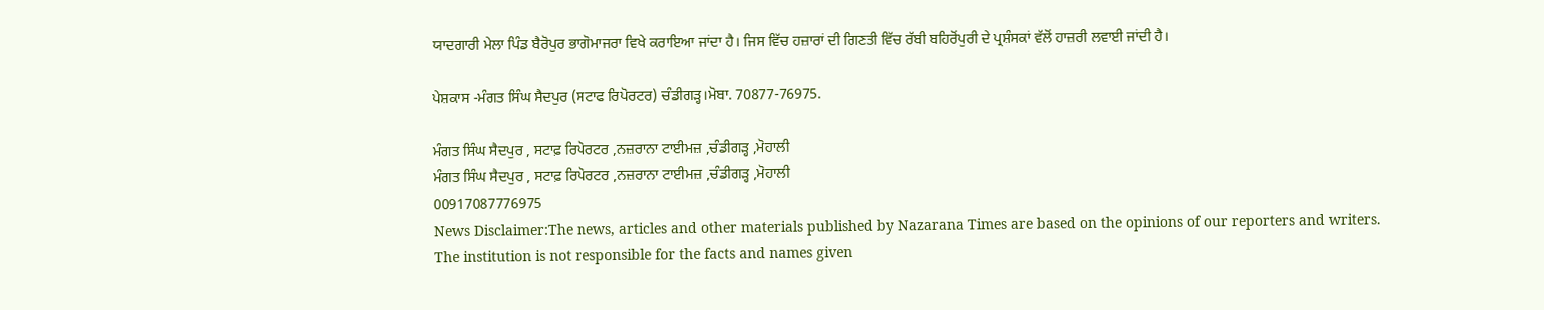ਯਾਦਗਾਰੀ ਮੇਲਾ ਪਿੰਡ ਬੈਰੋਪੁਰ ਭਾਗੋਮਾਜਰਾ ਵਿਖੇ ਕਰਾਇਆ ਜਾਂਦਾ ਹੈ। ਜਿਸ ਵਿੱਚ ਹਜ਼ਾਰਾਂ ਦੀ ਗਿਣਤੀ ਵਿੱਚ ਰੱਬੀ ਬਹਿਰੋਂਪੁਰੀ ਦੇ ਪ੍ਰਸ਼ੰਸਕਾਂ ਵੱਲੋਂ ਹਾਜ਼ਰੀ ਲਵਾਈ ਜਾਂਦੀ ਹੈ।

ਪੇਸ਼ਕਾਸ -ਮੰਗਤ ਸਿੰਘ ਸੈਦਪੁਰ (ਸਟਾਫ ਰਿਪੋਰਟਰ) ਚੰਡੀਗੜ੍ਹ।ਮੋਬਾ. 70877-76975.

ਮੰਗਤ ਸਿੰਘ ਸੈਦਪੁਰ , ਸਟਾਫ਼ ਰਿਪੋਰਟਰ ,ਨਜ਼ਰਾਨਾ ਟਾਈਮਜ਼ ,ਚੰਡੀਗੜ੍ਹ ,ਮੋਹਾਲੀ
ਮੰਗਤ ਸਿੰਘ ਸੈਦਪੁਰ , ਸਟਾਫ਼ ਰਿਪੋਰਟਰ ,ਨਜ਼ਰਾਨਾ ਟਾਈਮਜ਼ ,ਚੰਡੀਗੜ੍ਹ ,ਮੋਹਾਲੀ
00917087776975
News Disclaimer:The news, articles and other materials published by Nazarana Times are based on the opinions of our reporters and writers. The institution is not responsible for the facts and names given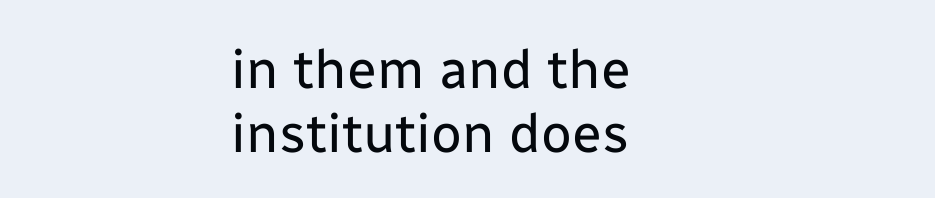in them and the institution does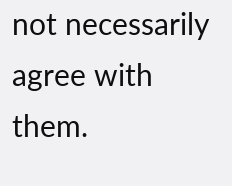not necessarily agree with them.